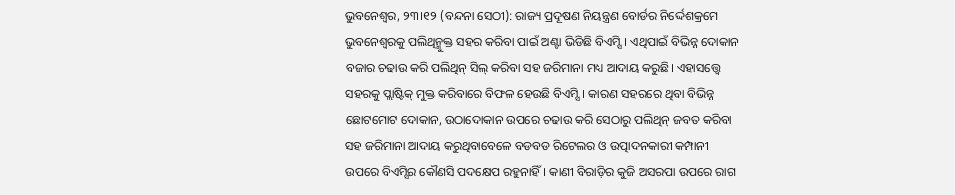ଭୁବନେଶ୍ୱର, ୨୩।୧୨ (ବନ୍ଦନା ସେଠୀ): ରାଜ୍ୟ ପ୍ରଦୂଷଣ ନିୟନ୍ତ୍ରଣ ବୋର୍ଡର ନିର୍ଦ୍ଦେଶକ୍ରମେ ଭୁବନେଶ୍ୱରକୁ ପଲିଥିନ୍ମୁକ୍ତ ସହର କରିବା ପାଇଁ ଅଣ୍ଟା ଭିଡିଛି ବିଏମ୍ସି। ଏଥିପାଇଁ ବିଭିନ୍ନ ଦୋକାନ ବଜାର ଚଢାଉ କରି ପଲିଥିନ୍ ସିଲ୍ କରିବା ସହ ଜରିମାନା ମଧ୍ୟ ଆଦାୟ କରୁଛି। ଏହାସତ୍ତ୍ୱେ ସହରକୁ ପ୍ଲାଷ୍ଟିକ୍ ମୁକ୍ତ କରିବାରେ ବିଫଳ ହେଉଛି ବିଏମ୍ସି। କାରଣ ସହରରେ ଥିବା ବିଭିନ୍ନ ଛୋଟମୋଟ ଦୋକାନ, ଉଠାଦୋକାନ ଉପରେ ଚଢାଉ କରି ସେଠାରୁ ପଲିଥିନ୍ ଜବତ କରିବା ସହ ଜରିମାନା ଆଦାୟ କରୁଥିବାବେଳେ ବଡବଡ ରିଟେଲର ଓ ଉତ୍ପାଦନକାରୀ କମ୍ପାନୀ ଉପରେ ବିଏମ୍ସିର କୌଣସି ପଦକ୍ଷେପ ରହୁନାହିଁ। କାଣୀ ବିରାଡ଼ିର କୁଜି ଅସରପା ଉପରେ ରାଗ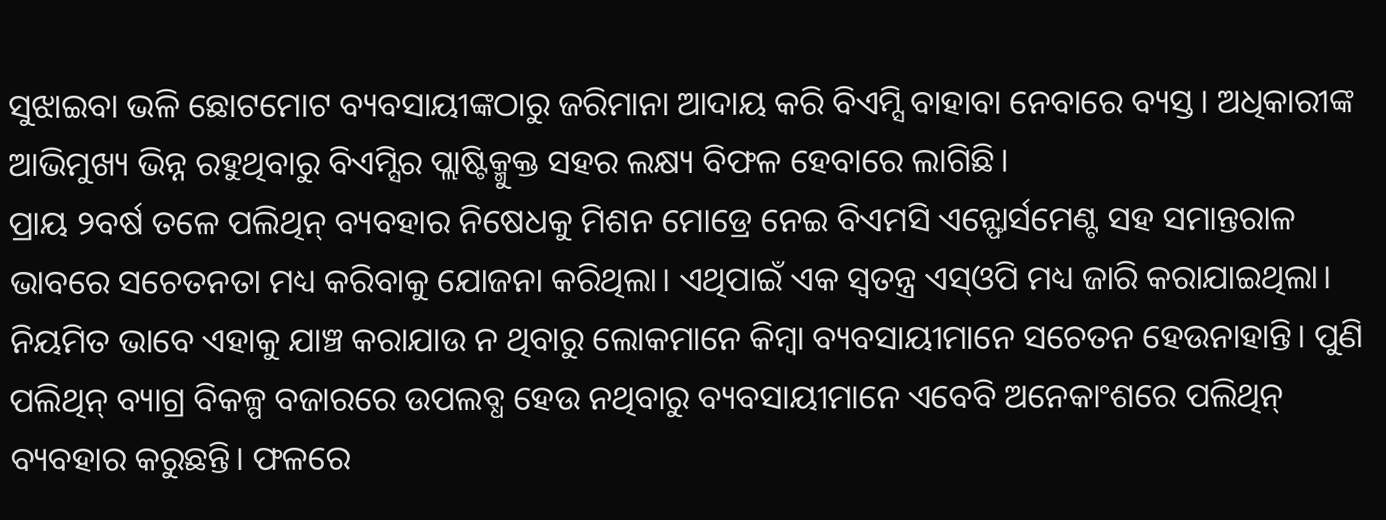ସୁଝାଇବା ଭଳି ଛୋଟମୋଟ ବ୍ୟବସାୟୀଙ୍କଠାରୁ ଜରିମାନା ଆଦାୟ କରି ବିଏମ୍ସି ବାହାବା ନେବାରେ ବ୍ୟସ୍ତ। ଅଧିକାରୀଙ୍କ ଆଭିମୁଖ୍ୟ ଭିନ୍ନ ରହୁଥିବାରୁ ବିଏମ୍ସିର ପ୍ଲାଷ୍ଟିକ୍ମୁକ୍ତ ସହର ଲକ୍ଷ୍ୟ ବିଫଳ ହେବାରେ ଲାଗିଛି।
ପ୍ରାୟ ୨ବର୍ଷ ତଳେ ପଲିଥିନ୍ ବ୍ୟବହାର ନିଷେଧକୁ ମିଶନ ମୋଡ୍ରେ ନେଇ ବିଏମସି ଏନ୍ଫୋର୍ସମେଣ୍ଟ ସହ ସମାନ୍ତରାଳ ଭାବରେ ସଚେତନତା ମଧ୍ୟ କରିବାକୁ ଯୋଜନା କରିଥିଲା। ଏଥିପାଇଁ ଏକ ସ୍ବତନ୍ତ୍ର ଏସ୍ଓପି ମଧ୍ୟ ଜାରି କରାଯାଇଥିଲା। ନିୟମିତ ଭାବେ ଏହାକୁ ଯାଞ୍ଚ କରାଯାଉ ନ ଥିବାରୁ ଲୋକମାନେ କିମ୍ବା ବ୍ୟବସାୟୀମାନେ ସଚେତନ ହେଉନାହାନ୍ତି। ପୁଣି ପଲିଥିନ୍ ବ୍ୟାଗ୍ର ବିକଳ୍ପ ବଜାରରେ ଉପଲବ୍ଧ ହେଉ ନଥିବାରୁ ବ୍ୟବସାୟୀମାନେ ଏବେବି ଅନେକାଂଶରେ ପଲିଥିନ୍ ବ୍ୟବହାର କରୁଛନ୍ତି। ଫଳରେ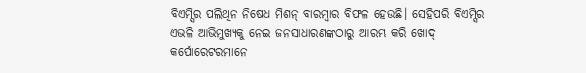ବିଏମ୍ସିର ପଲିଥିନ ନିଷେଧ ମିଶନ୍ ବାରମ୍ବାର ବିଫଳ ହେଉଛି। ସେହିପରି ବିଏମ୍ସିର ଏଭଳି ଆଭିମୁଖ୍ୟକୁ ନେଇ ଜନସାଧାରଣଙ୍କଠାରୁ ଆରମ୍ଭ କରି ଖୋଦ୍ କର୍ପୋରେଟରମାନେ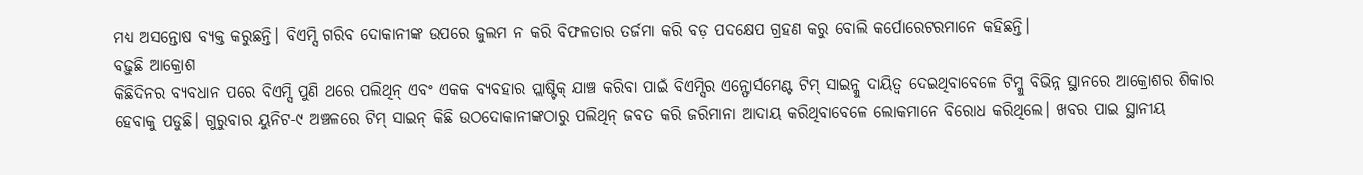ମଧ୍ୟ ଅସନ୍ତୋଷ ବ୍ୟକ୍ତ କରୁଛନ୍ତି। ବିଏମ୍ସି ଗରିବ ଦୋକାନୀଙ୍କ ଉପରେ ଜୁଲମ ନ କରି ବିଫଳତାର ତର୍ଜମା କରି ବଡ଼ ପଦକ୍ଷେପ ଗ୍ରହଣ କରୁ ବୋଲି କର୍ପୋରେଟରମାନେ କହିଛନ୍ତି।
ବଢ଼ୁଛି ଆକ୍ରୋଶ
କିଛିଦିନର ବ୍ୟବଧାନ ପରେ ବିଏମ୍ସି ପୁଣି ଥରେ ପଲିଥିନ୍ ଏବଂ ଏକକ ବ୍ୟବହାର ପ୍ଲାଷ୍ଟିକ୍ ଯାଞ୍ଚ କରିବା ପାଇଁ ବିଏମ୍ସିର ଏନ୍ଫୋର୍ସମେଣ୍ଟ ଟିମ୍ ସାଇନ୍କୁ ଦାୟିତ୍ୱ ଦେଇଥିବାବେଳେ ଟିମ୍କୁ ବିଭିନ୍ନ ସ୍ଥାନରେ ଆକ୍ରୋଶର ଶିକାର ହେବାକୁ ପଡୁଛି। ଗୁରୁବାର ୟୁନିଟ-୯ ଅଞ୍ଚଳରେ ଟିମ୍ ସାଇନ୍ କିଛି ଉଠଦୋକାନୀଙ୍କଠାରୁ ପଲିଥିନ୍ ଜବତ କରି ଜରିମାନା ଆଦାୟ କରିଥିବାବେଳେ ଲୋକମାନେ ବିରୋଧ କରିଥିଲେ। ଖବର ପାଇ ସ୍ଥାନୀୟ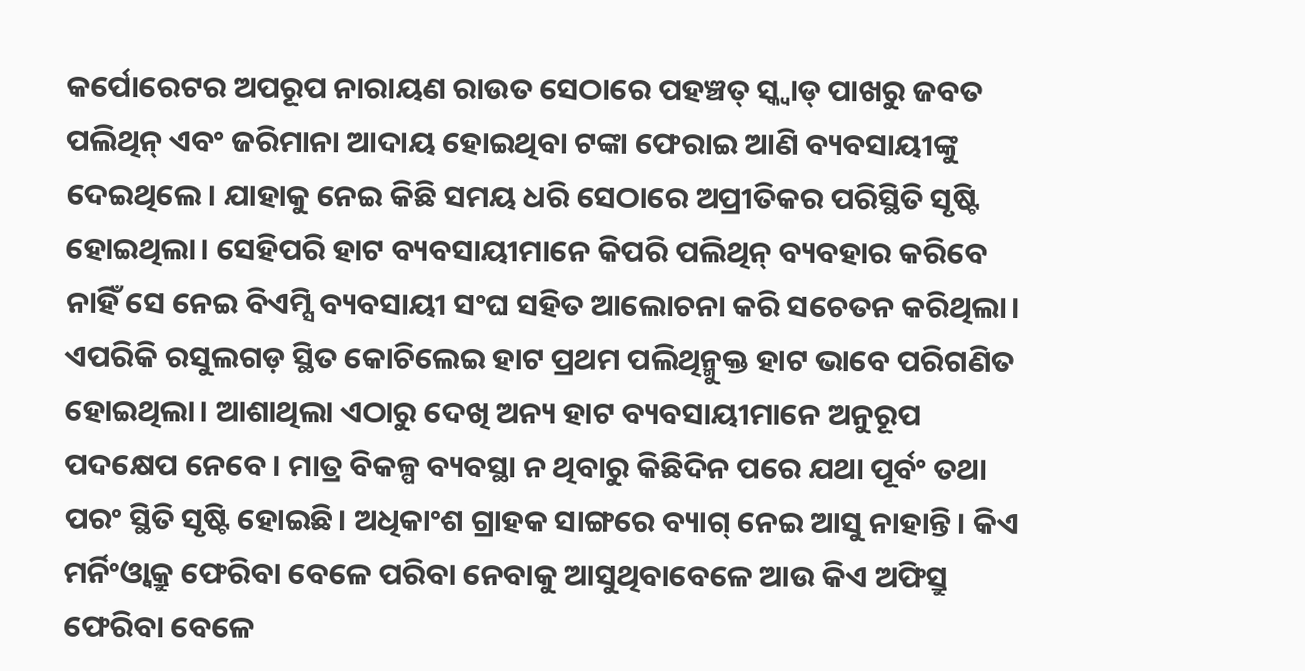କର୍ପୋରେଟର ଅପରୂପ ନାରାୟଣ ରାଉତ ସେଠାରେ ପହଞ୍ଚତ୍ ସ୍କ୍ବାଡ୍ ପାଖରୁ ଜବତ ପଲିଥିନ୍ ଏବଂ ଜରିମାନା ଆଦାୟ ହୋଇଥିବା ଟଙ୍କା ଫେରାଇ ଆଣି ବ୍ୟବସାୟୀଙ୍କୁ ଦେଇଥିଲେ। ଯାହାକୁ ନେଇ କିଛି ସମୟ ଧରି ସେଠାରେ ଅପ୍ରୀତିକର ପରିସ୍ଥିତି ସୃଷ୍ଟି ହୋଇଥିଲା। ସେହିପରି ହାଟ ବ୍ୟବସାୟୀମାନେ କିପରି ପଲିଥିନ୍ ବ୍ୟବହାର କରିବେ ନାହିଁ ସେ ନେଇ ବିଏମ୍ସି ବ୍ୟବସାୟୀ ସଂଘ ସହିତ ଆଲୋଚନା କରି ସଚେତନ କରିଥିଲା। ଏପରିକି ରସୁଲଗଡ଼ ସ୍ଥିତ କୋଚିଲେଇ ହାଟ ପ୍ରଥମ ପଲିଥିନ୍ମୁକ୍ତ ହାଟ ଭାବେ ପରିଗଣିତ ହୋଇଥିଲା। ଆଶାଥିଲା ଏଠାରୁ ଦେଖି ଅନ୍ୟ ହାଟ ବ୍ୟବସାୟୀମାନେ ଅନୁରୂପ ପଦକ୍ଷେପ ନେବେ। ମାତ୍ର ବିକଳ୍ପ ବ୍ୟବସ୍ଥା ନ ଥିବାରୁ କିଛିଦିନ ପରେ ଯଥା ପୂର୍ବଂ ତଥା ପରଂ ସ୍ଥିତି ସୃଷ୍ଟି ହୋଇଛି। ଅଧିକାଂଶ ଗ୍ରାହକ ସାଙ୍ଗରେ ବ୍ୟାଗ୍ ନେଇ ଆସୁ ନାହାନ୍ତି। କିଏ ମର୍ନିଂଓ୍ବାକ୍ରୁ ଫେରିବା ବେଳେ ପରିବା ନେବାକୁ ଆସୁଥିବାବେଳେ ଆଉ କିଏ ଅଫିସ୍ରୁ ଫେରିବା ବେଳେ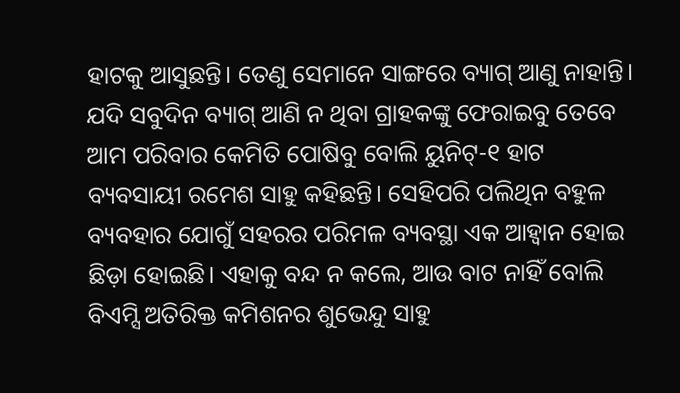ହାଟକୁ ଆସୁଛନ୍ତି। ତେଣୁ ସେମାନେ ସାଙ୍ଗରେ ବ୍ୟାଗ୍ ଆଣୁ ନାହାନ୍ତି। ଯଦି ସବୁଦିନ ବ୍ୟାଗ୍ ଆଣି ନ ଥିବା ଗ୍ରାହକଙ୍କୁ ଫେରାଇବୁ ତେବେ ଆମ ପରିବାର କେମିତି ପୋଷିବୁ ବୋଲି ୟୁନିଟ୍-୧ ହାଟ ବ୍ୟବସାୟୀ ରମେଶ ସାହୁ କହିଛନ୍ତି। ସେହିପରି ପଲିଥିନ ବହୁଳ ବ୍ୟବହାର ଯୋଗୁଁ ସହରର ପରିମଳ ବ୍ୟବସ୍ଥା ଏକ ଆହ୍ବାନ ହୋଇ ଛିଡ଼ା ହୋଇଛି। ଏହାକୁ ବନ୍ଦ ନ କଲେ, ଆଉ ବାଟ ନାହିଁ ବୋଲି ବିଏମ୍ସି ଅତିରିକ୍ତ କମିଶନର ଶୁଭେନ୍ଦୁ ସାହୁ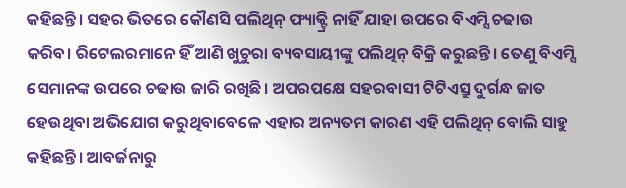କହିଛନ୍ତି। ସହର ଭିତରେ କୌଣସି ପଲିଥିନ୍ ଫ୍ୟାକ୍ଟ୍ରି ନାହିଁ ଯାହା ଉପରେ ବିଏମ୍ସି ଚଢାଉ କରିବ। ରିଟେଲରମାନେ ହିଁ ଆଣି ଖୁଚୁରା ବ୍ୟବସାୟୀଙ୍କୁ ପଲିଥିନ୍ ବିକ୍ରି କରୁଛନ୍ତି। ତେଣୁ ବିଏମ୍ସି ସେମାନଙ୍କ ଉପରେ ଚଢାଉ ଜାରି ରଖିଛି। ଅପରପକ୍ଷେ ସହରବାସୀ ଟିଟିଏସ୍ରୁ ଦୁର୍ଗନ୍ଧ ଜାତ ହେଉଥିବା ଅଭିଯୋଗ କରୁଥିବାବେଳେ ଏହାର ଅନ୍ୟତମ କାରଣ ଏହି ପଲିଥିନ୍ ବୋଲି ସାହୁ କହିଛନ୍ତି। ଆବର୍ଜନାରୁ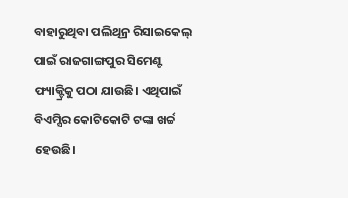ବାହାରୁଥିବା ପଲିଥିନ୍ର ରିସାଇକେଲ୍ ପାଇଁ ରାଜଗାଙ୍ଗପୁର ସିମେଣ୍ଟ ଫ୍ୟାକ୍ଟ୍ରିକୁ ପଠା ଯାଉଛି। ଏଥିପାଇଁ ବିଏମ୍ସିର କୋଟିକୋଟି ଟଙ୍କା ଖର୍ଚ୍ଚ ହେଉଛି।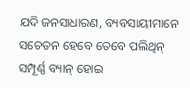ଯଦି ଜନସାଧାରଣ, ବ୍ୟବସାୟୀମାନେ ସଚେତନ ହେବେ ତେବେ ପଲିଥିନ୍ ସମ୍ପୂର୍ଣ୍ଣ ବ୍ୟାନ୍ ହୋଇ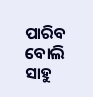ପାରିବ ବୋଲି ସାହୁ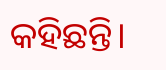କହିଛନ୍ତି।